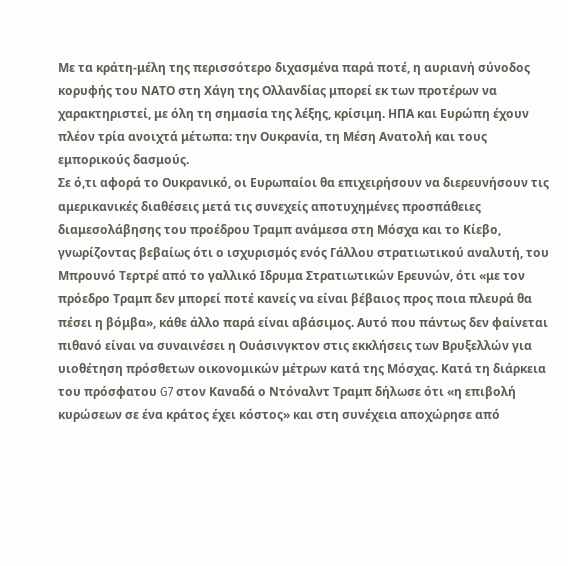Με τα κράτη-μέλη της περισσότερο διχασμένα παρά ποτέ, η αυριανή σύνοδος κορυφής του ΝΑΤΟ στη Χάγη της Ολλανδίας μπορεί εκ των προτέρων να χαρακτηριστεί, με όλη τη σημασία της λέξης, κρίσιμη. ΗΠΑ και Ευρώπη έχουν πλέον τρία ανοιχτά μέτωπα: την Ουκρανία, τη Μέση Ανατολή και τους εμπορικούς δασμούς.
Σε ό,τι αφορά το Ουκρανικό, οι Ευρωπαίοι θα επιχειρήσουν να διερευνήσουν τις αμερικανικές διαθέσεις μετά τις συνεχείς αποτυχημένες προσπάθειες διαμεσολάβησης του προέδρου Τραμπ ανάμεσα στη Μόσχα και το Κίεβο, γνωρίζοντας βεβαίως ότι ο ισχυρισμός ενός Γάλλου στρατιωτικού αναλυτή, του Μπρουνό Τερτρέ από το γαλλικό Ιδρυμα Στρατιωτικών Ερευνών, ότι «με τον πρόεδρο Τραμπ δεν μπορεί ποτέ κανείς να είναι βέβαιος προς ποια πλευρά θα πέσει η βόμβα», κάθε άλλο παρά είναι αβάσιμος. Αυτό που πάντως δεν φαίνεται πιθανό είναι να συναινέσει η Ουάσινγκτον στις εκκλήσεις των Βρυξελλών για υιοθέτηση πρόσθετων οικονομικών μέτρων κατά της Μόσχας. Κατά τη διάρκεια του πρόσφατου G7 στον Καναδά ο Ντόναλντ Τραμπ δήλωσε ότι «η επιβολή κυρώσεων σε ένα κράτος έχει κόστος» και στη συνέχεια αποχώρησε από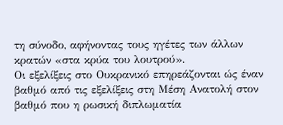τη σύνοδο, αφήνοντας τους ηγέτες των άλλων κρατών «στα κρύα του λουτρού».
Οι εξελίξεις στο Ουκρανικό επηρεάζονται ώς έναν βαθμό από τις εξελίξεις στη Μέση Ανατολή στον βαθμό που η ρωσική διπλωματία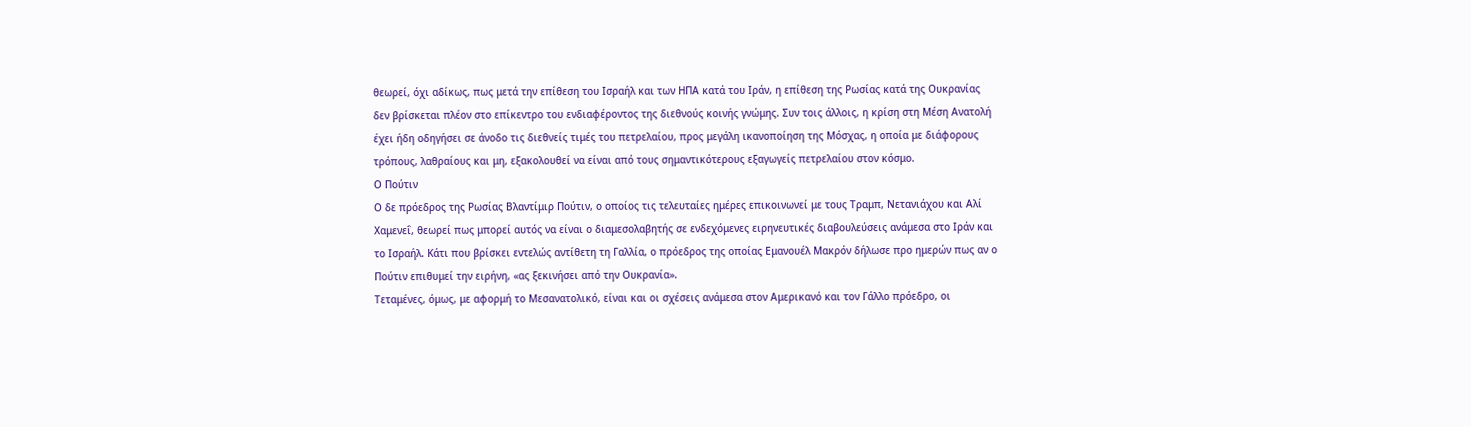θεωρεί, όχι αδίκως, πως μετά την επίθεση του Ισραήλ και των ΗΠΑ κατά του Ιράν, η επίθεση της Ρωσίας κατά της Ουκρανίας δεν βρίσκεται πλέον στο επίκεντρο του ενδιαφέροντος της διεθνούς κοινής γνώμης. Συν τοις άλλοις, η κρίση στη Μέση Ανατολή έχει ήδη οδηγήσει σε άνοδο τις διεθνείς τιμές του πετρελαίου, προς μεγάλη ικανοποίηση της Μόσχας, η οποία με διάφορους τρόπους, λαθραίους και μη, εξακολουθεί να είναι από τους σημαντικότερους εξαγωγείς πετρελαίου στον κόσμο.
Ο Πούτιν
Ο δε πρόεδρος της Ρωσίας Βλαντίμιρ Πούτιν, ο οποίος τις τελευταίες ημέρες επικοινωνεί με τους Τραμπ, Νετανιάχου και Αλί Χαμενεΐ, θεωρεί πως μπορεί αυτός να είναι ο διαμεσολαβητής σε ενδεχόμενες ειρηνευτικές διαβουλεύσεις ανάμεσα στο Ιράν και το Ισραήλ. Κάτι που βρίσκει εντελώς αντίθετη τη Γαλλία, ο πρόεδρος της οποίας Εμανουέλ Μακρόν δήλωσε προ ημερών πως αν ο Πούτιν επιθυμεί την ειρήνη, «ας ξεκινήσει από την Ουκρανία».
Τεταμένες, όμως, με αφορμή το Μεσανατολικό, είναι και οι σχέσεις ανάμεσα στον Αμερικανό και τον Γάλλο πρόεδρο, οι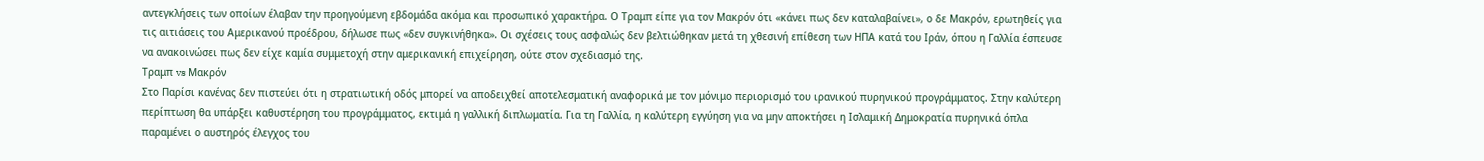αντεγκλήσεις των οποίων έλαβαν την προηγούμενη εβδομάδα ακόμα και προσωπικό χαρακτήρα. Ο Τραμπ είπε για τον Μακρόν ότι «κάνει πως δεν καταλαβαίνει», ο δε Μακρόν, ερωτηθείς για τις αιτιάσεις του Αμερικανού προέδρου, δήλωσε πως «δεν συγκινήθηκα». Οι σχέσεις τους ασφαλώς δεν βελτιώθηκαν μετά τη χθεσινή επίθεση των ΗΠΑ κατά του Ιράν, όπου η Γαλλία έσπευσε να ανακοινώσει πως δεν είχε καμία συμμετοχή στην αμερικανική επιχείρηση, ούτε στον σχεδιασμό της.
Τραμπ vs Μακρόν
Στο Παρίσι κανένας δεν πιστεύει ότι η στρατιωτική οδός μπορεί να αποδειχθεί αποτελεσματική αναφορικά με τον μόνιμο περιορισμό του ιρανικού πυρηνικού προγράμματος. Στην καλύτερη περίπτωση θα υπάρξει καθυστέρηση του προγράμματος, εκτιμά η γαλλική διπλωματία. Για τη Γαλλία, η καλύτερη εγγύηση για να μην αποκτήσει η Ισλαμική Δημοκρατία πυρηνικά όπλα παραμένει ο αυστηρός έλεγχος του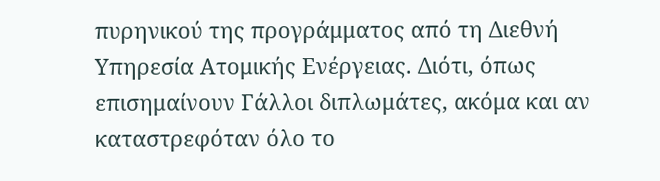πυρηνικού της προγράμματος από τη Διεθνή Υπηρεσία Ατομικής Ενέργειας. Διότι, όπως επισημαίνουν Γάλλοι διπλωμάτες, ακόμα και αν καταστρεφόταν όλο το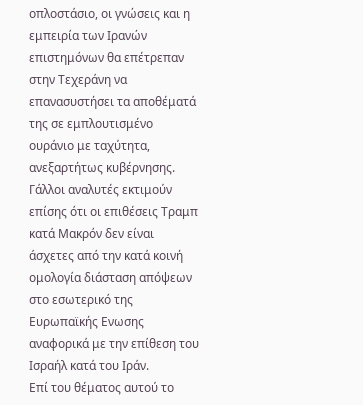οπλοστάσιο, οι γνώσεις και η εμπειρία των Ιρανών επιστημόνων θα επέτρεπαν στην Τεχεράνη να επανασυστήσει τα αποθέματά της σε εμπλουτισμένο ουράνιο με ταχύτητα, ανεξαρτήτως κυβέρνησης. Γάλλοι αναλυτές εκτιμούν επίσης ότι οι επιθέσεις Τραμπ κατά Μακρόν δεν είναι άσχετες από την κατά κοινή ομολογία διάσταση απόψεων στο εσωτερικό της Ευρωπαϊκής Ενωσης αναφορικά με την επίθεση του Ισραήλ κατά του Ιράν.
Επί του θέματος αυτού το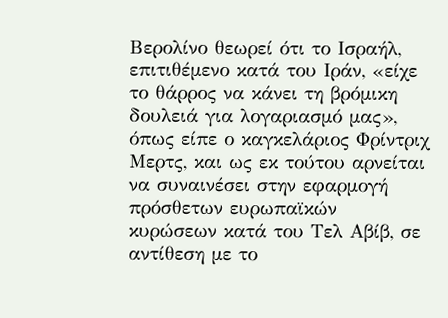Βερολίνο θεωρεί ότι το Ισραήλ, επιτιθέμενο κατά του Ιράν, «είχε το θάρρος να κάνει τη βρόμικη δουλειά για λογαριασμό μας», όπως είπε ο καγκελάριος Φρίντριχ Μερτς, και ως εκ τούτου αρνείται να συναινέσει στην εφαρμογή πρόσθετων ευρωπαϊκών κυρώσεων κατά του Τελ Αβίβ, σε αντίθεση με το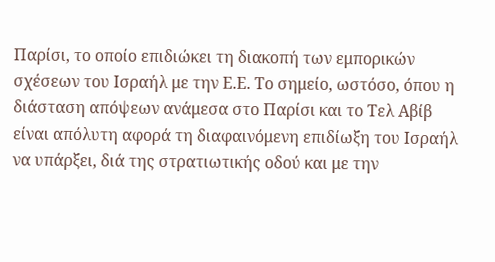Παρίσι, το οποίο επιδιώκει τη διακοπή των εμπορικών σχέσεων του Ισραήλ με την Ε.Ε. Το σημείο, ωστόσο, όπου η διάσταση απόψεων ανάμεσα στο Παρίσι και το Τελ Αβίβ είναι απόλυτη αφορά τη διαφαινόμενη επιδίωξη του Ισραήλ να υπάρξει, διά της στρατιωτικής οδού και με την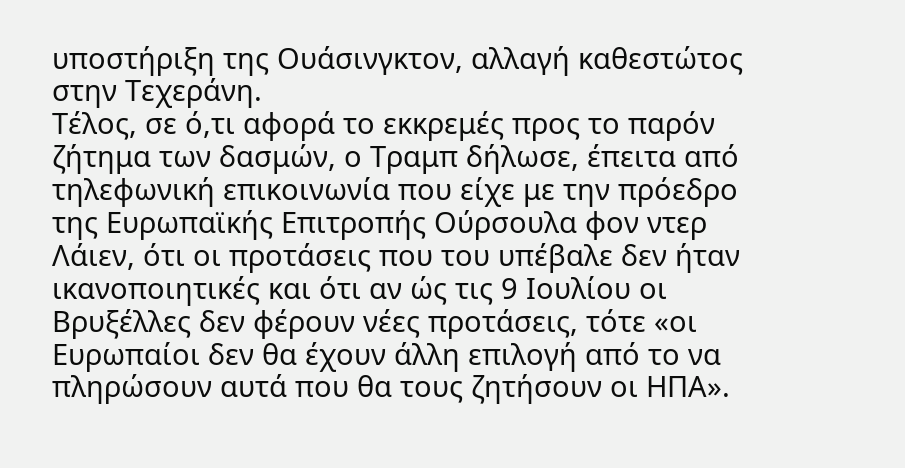υποστήριξη της Ουάσινγκτον, αλλαγή καθεστώτος στην Τεχεράνη.
Τέλος, σε ό,τι αφορά το εκκρεμές προς το παρόν ζήτημα των δασμών, ο Τραμπ δήλωσε, έπειτα από τηλεφωνική επικοινωνία που είχε με την πρόεδρο της Ευρωπαϊκής Επιτροπής Ούρσουλα φον ντερ Λάιεν, ότι οι προτάσεις που του υπέβαλε δεν ήταν ικανοποιητικές και ότι αν ώς τις 9 Ιουλίου οι Βρυξέλλες δεν φέρουν νέες προτάσεις, τότε «οι Ευρωπαίοι δεν θα έχουν άλλη επιλογή από το να πληρώσουν αυτά που θα τους ζητήσουν οι ΗΠΑ».